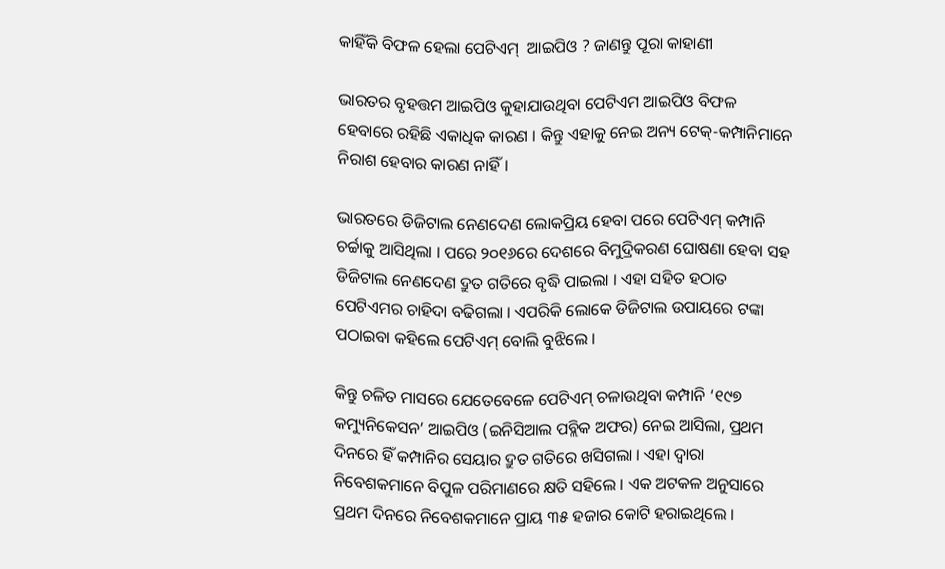କାହିଁକି ବିଫଳ ହେଲା ପେଟିଏମ୍  ଆଇପିଓ ? ଜାଣନ୍ତୁ ପୂରା କାହାଣୀ

ଭାରତର ବୃହତ୍ତମ ଆଇପିଓ କୁହାଯାଉଥିବା ପେଟିଏମ ଆଇପିଓ ବିଫଳ ହେବାରେ ରହିଛି ଏକାଧିକ କାରଣ । କିନ୍ତୁ ଏହାକୁ ନେଇ ଅନ୍ୟ ଟେକ୍-କମ୍ପାନିମାନେ ନିରାଶ ହେବାର କାରଣ ନାହିଁ।

ଭାରତରେ ଡିଜିଟାଲ ନେଣଦେଣ ଲୋକପ୍ରିୟ ହେବା ପରେ ପେଟିଏମ୍ କମ୍ପାନି ଚର୍ଚ୍ଚାକୁ ଆସିଥିଲା । ପରେ ୨୦୧୬ରେ ଦେଶରେ ବିମୁଦ୍ରିକରଣ ଘୋଷଣା ହେବା ସହ ଡିଜିଟାଲ ନେଣଦେଣ ଦ୍ରୁତ ଗତିରେ ବୃଦ୍ଧି ପାଇଲା । ଏହା ସହିତ ହଠାତ ପେଟିଏମର ଚାହିଦା ବଢିଗଲା । ଏପରିକି ଲୋକେ ଡିଜିଟାଲ ଉପାୟରେ ଟଙ୍କା ପଠାଇବା କହିଲେ ପେଟିଏମ୍ ବୋଲି ବୁଝିଲେ ।

କିନ୍ତୁ ଚଳିତ ମାସରେ ଯେତେବେଳେ ପେଟିଏମ୍ ଚଳାଉଥିବା କମ୍ପାନି ‘୧୯୭ କମ୍ୟୁନିକେସନ’ ଆଇପିଓ (ଇନିସିଆଲ ପବ୍ଲିକ ଅଫର) ନେଇ ଆସିଲା, ପ୍ରଥମ ଦିନରେ ହିଁ କମ୍ପାନିର ସେୟାର ଦ୍ରୁତ ଗତିରେ ଖସିଗଲା । ଏହା ଦ୍ବାରା ନିବେଶକମାନେ ବିପୁଳ ପରିମାଣରେ କ୍ଷତି ସହିଲେ । ଏକ ଅଟକଳ ଅନୁସାରେ ପ୍ରଥମ ଦିନରେ ନିବେଶକମାନେ ପ୍ରାୟ ୩୫ ହଜାର କୋଟି ହରାଇଥିଲେ ।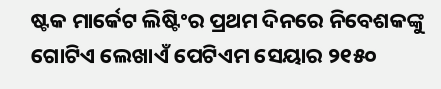ଷ୍ଟକ ମାର୍କେଟ ଲିଷ୍ଟିଂର ପ୍ରଥମ ଦିନରେ ନିବେଶକଙ୍କୁ ଗୋଟିଏ ଲେଖାଏଁ ପେଟିଏମ ସେୟାର ୨୧୫୦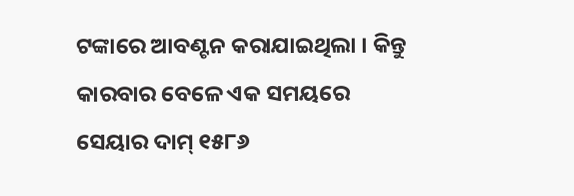ଟଙ୍କାରେ ଆବଣ୍ଟନ କରାଯାଇଥିଲା । କିନ୍ତୁ କାରବାର ବେଳେ ଏକ ସମୟରେ ସେୟାର ଦାମ୍ ୧୫୮୬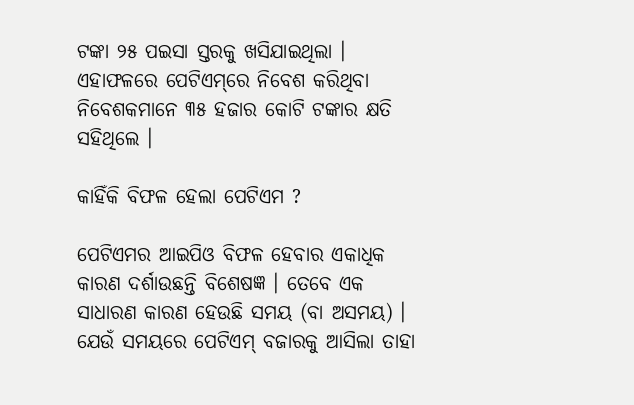ଟଙ୍କା ୨୫ ପଇସା ସ୍ତରକୁ ଖସିଯାଇଥିଲା । ଏହାଫଳରେ ପେଟିଏମ୍‌ରେ ନିବେଶ କରିଥିବା ନିବେଶକମାନେ ୩୫ ହଜାର କୋଟି ଟଙ୍କାର କ୍ଷତି ସହିଥିଲେ ।

କାହିଁକି ବିଫଳ ହେଲା ପେଟିଏମ ?

ପେଟିଏମର ଆଇପିଓ ବିଫଳ ହେବାର ଏକାଧିକ କାରଣ ଦର୍ଶାଉଛନ୍ତି ବିଶେଷଜ୍ଞ । ତେବେ ଏକ ସାଧାରଣ କାରଣ ହେଉଛି ସମୟ (ବା ଅସମୟ) । ଯେଉଁ ସମୟରେ ପେଟିଏମ୍ ବଜାରକୁ ଆସିଲା ତାହା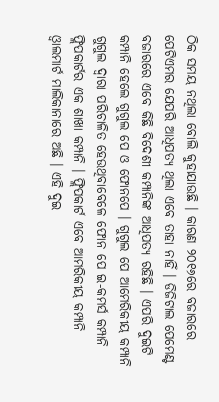ଠିକ ସମୟ ନଥିଲା ବୋଲି କୁହାଯାଉଛି । କାରଣ ୨୦୧୬ରେ ବଜାରରେ ପେଟିଏମର ଯେପରି ଆଧିପତ୍ୟ ଥିଲା ଏବେ ତାହା ନାହିଁ । ଡିଜିଟାଲ ପେମେଣ୍ଟ ବଜାରରେ ଏବେ କିଛି ବିଦେଶୀ କମ୍ପାନିଙ୍କ ଆଧିପତ୍ୟ ରହିଛି । ଏପରି ଦୁଇଟି କମ୍ପାନି ହେଲେ ଗୁଗୁଲ ପେ ଓ ଫୋନପେ । ଗୁଗୁଲ ପେ ଆମେରିକୀୟ କମ୍ପାନି ଗୁଗୁଲ ଦ୍ବାରା ପରିଚାଳିତ ହେଉଥିବାବେଳେ ଫୋନ ପେ ଇ-କମର୍ସ କମ୍ପାନି ଫ୍ଲିପକାର୍ଟର ଏକ ଶାଖା କମ୍ପାନି । ଫ୍ଲିପକାର୍ଟ ଏବେ ଆମରିକୀୟ କମ୍ପାନି ଓ୍ବାଲମାର୍ଟ ମାଲିକାନାରେ ଅଛି । ଏହି ଦୁଇ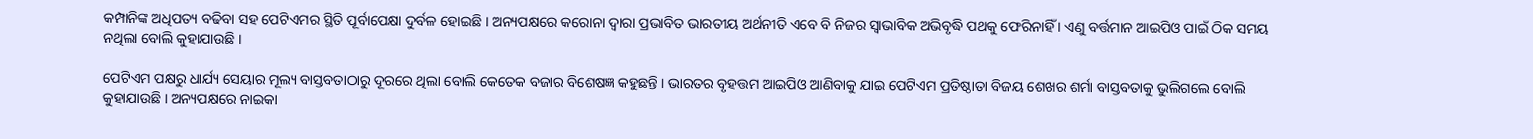କମ୍ପାନିଙ୍କ ଅଧିପତ୍ୟ ବଢିବା ସହ ପେଟିଏମର ସ୍ଥିତି ପୂର୍ବାପେକ୍ଷା ଦୁର୍ବଳ ହୋଇଛି । ଅନ୍ୟପକ୍ଷରେ କରୋନା ଦ୍ବାରା ପ୍ରଭାବିତ ଭାରତୀୟ ଅର୍ଥନୀତି ଏବେ ବି ନିଜର ସ୍ବାଭାବିକ ଅଭିବୃଦ୍ଧି ପଥକୁ ଫେରିନାହିଁ । ଏଣୁ ବର୍ତ୍ତମାନ ଆଇପିଓ ପାଇଁ ଠିକ ସମୟ ନଥିଲା ବୋଲି କୁହାଯାଉଛି ।

ପେଟିଏମ ପକ୍ଷରୁ ଧାର୍ଯ୍ୟ ସେୟାର ମୂଲ୍ୟ ବାସ୍ତବତାଠାରୁ ଦୂରରେ ଥିଲା ବୋଲି କେତେକ ବଜାର ବିଶେଷଜ୍ଞ କହୁଛନ୍ତି । ଭାରତର ବୃହତ୍ତମ ଆଇପିଓ ଆଣିବାକୁ ଯାଇ ପେଟିଏମ ପ୍ରତିଷ୍ଠାତା ବିଜୟ ଶେଖର ଶର୍ମା ବାସ୍ତବତାକୁ ଭୁଲିଗଲେ ବୋଲି କୁହାଯାଉଛି । ଅନ୍ୟପକ୍ଷରେ ନାଇକା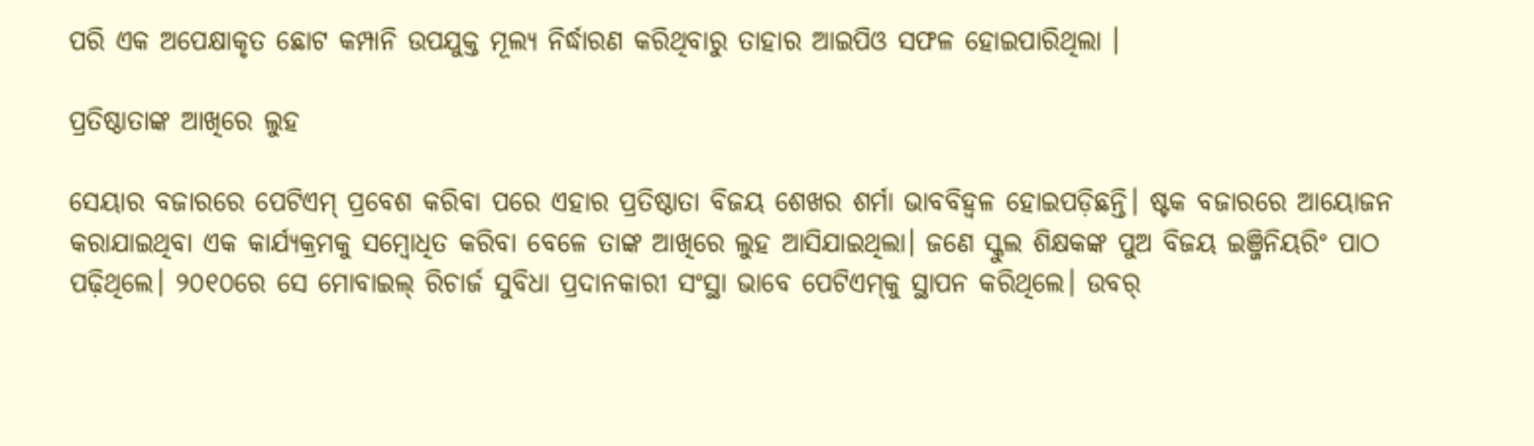ପରି ଏକ ଅପେକ୍ଷାକୃତ ଛୋଟ କମ୍ପାନି ଉପଯୁକ୍ତ ମୂଲ୍ୟ ନିର୍ଦ୍ଧାରଣ କରିଥିବାରୁ ତାହାର ଆଇପିଓ ସଫଳ ହୋଇପାରିଥିଲା ।

ପ୍ରତିଷ୍ଠାତାଙ୍କ ଆଖିରେ ଲୁହ

ସେୟାର ବଜାରରେ ପେଟିଏମ୍ ପ୍ରବେଶ କରିବା ପରେ ଏହାର ପ୍ରତିଷ୍ଠାତା ବିଜୟ ‌ଶେଖର ଶର୍ମା ଭାବବିହ୍ବଳ ହୋଇପଡ଼ିଛନ୍ତି। ଷ୍ଟକ ବଜାରରେ ଆୟୋଜନ କରାଯାଇଥିବା ଏକ କାର୍ଯ୍ୟକ୍ରମକୁ ସମ୍ବୋଧିତ କରିବା ବେଳେ ତାଙ୍କ ଆଖିରେ ଲୁହ ଆସିଯାଇଥିଲା। ଜଣେ ସ୍କୁଲ ଶିକ୍ଷକଙ୍କ ପୁଅ ବିଜୟ ଇଞ୍ଜିନିୟରିଂ ପାଠ ପଢ଼ିଥିଲେ। ୨୦୧୦ରେ ସେ ମୋବାଇଲ୍‌ ରିଚାର୍ଜ ସୁବିଧା ପ୍ରଦାନକାରୀ ସଂସ୍ଥା ଭାବେ ପେଟିଏମ୍‌କୁ ସ୍ଥାପନ କରିଥିଲେ। ଉବର୍‌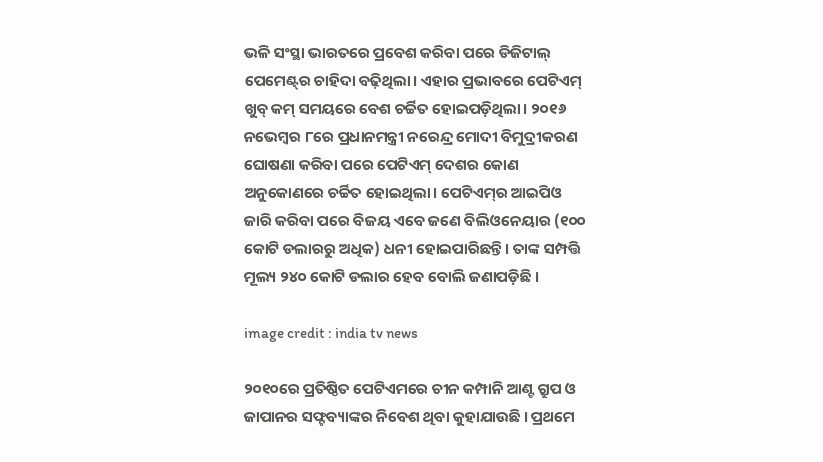ଭଳି ସଂସ୍ଥା ଭାରତରେ ପ୍ରବେଶ କରିବା ପରେ ଡିଜିଟାଲ୍ ପେମେଣ୍ଟ୍‌ର ଚାହିଦା ବଢ଼ିଥିଲା। ଏହାର ପ୍ରଭାବରେ ପେଟିଏମ୍‌ ଖୁବ୍‌ କମ୍ ସମୟରେ ବେଶ ଚର୍ଚ୍ଚିତ ହୋଇପଡ଼ିଥିଲା। ୨୦୧୬ ନଭେମ୍ବର ୮ରେ ପ୍ରଧାନମନ୍ତ୍ରୀ ନରେନ୍ଦ୍ର ମୋଦୀ ବିମୁଦ୍ରୀକରଣ ଘୋଷଣା କରିବା ପରେ ପେଟିଏମ୍ ଦେଶର କୋଣ ଅନୁକୋଣରେ ଚର୍ଚ୍ଚିତ ହୋଇଥିଲା। ପେଟିଏମ୍‌ର ଆଇପିଓ ଜାରି କରିବା ପରେ ବିଜୟ ଏବେ ଜଣେ ବିଲିଓନେୟାର (୧୦୦ କୋଟି ଡଲାରରୁ ଅଧିକ) ଧନୀ ହୋଇପାରିଛନ୍ତି। ତାଙ୍କ ସମ୍ପତ୍ତି ମୂଲ୍ୟ ୨୪୦ କୋଟି ଡଲାର ହେବ ବୋଲି ଜଣାପଡ଼ିଛି ।

image credit : india tv news

୨୦୧୦ରେ ପ୍ରତିଷ୍ଠିତ ପେଟିଏମରେ ଚୀନ କମ୍ପାନି ଆଣ୍ଟ ଗ୍ରୁପ ଓ ଜାପାନର ସଫ୍ଟବ୍ୟାଙ୍କର ନିବେଶ ଥିବା କୁହାଯାଉଛି । ପ୍ରଥମେ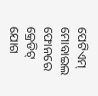ପେଟିଏମ୍ ମୋବାଇଲ ଫୋନରେ କ୍ରେଡିଟ୍ ଯୋଗ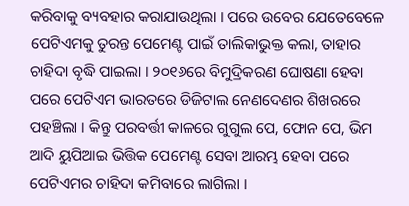କରିବାକୁ ବ୍ୟବହାର କରାଯାଉଥିଲା । ପରେ ଉବେର ଯେତେବେଳେ ପେଟିଏମକୁ ତୁରନ୍ତ ପେମେଣ୍ଟ ପାଇଁ ତାଲିକାଭୁକ୍ତ କଲା, ତାହାର ଚାହିଦା ବୃଦ୍ଧି ପାଇଲା । ୨୦୧୬ରେ ବିମୁଦ୍ରିକରଣ ଘୋଷଣା ହେବା ପରେ ପେଟିଏମ ଭାରତରେ ଡିଜିଟାଲ ନେଣଦେଣର ଶିଖରରେ ପହଞ୍ଚିଲା । କିନ୍ତୁ ପରବର୍ତ୍ତୀ କାଳରେ ଗୁଗୁଲ ପେ, ଫୋନ ପେ, ଭିମ ଆଦି ୟୁପିଆଇ ଭିତ୍ତିକ ପେମେଣ୍ଟ ସେବା ଆରମ୍ଭ ହେବା ପରେ ପେଟିଏମର ଚାହିଦା କମିବାରେ ଲାଗିଲା ।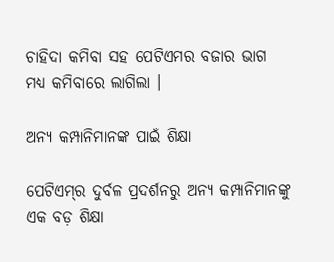ଚାହିଦା କମିବା ସହ ପେଟିଏମର ବଜାର ଭାଗ ମଧ୍ୟ କମିବାରେ ଲାଗିଲା ।

ଅନ୍ୟ କମ୍ପାନିମାନଙ୍କ ପାଇଁ ଶିକ୍ଷା

ପେଟିଏମ୍‌ର ଦୁର୍ବଳ ପ୍ରଦର୍ଶନରୁ ଅନ୍ୟ କମ୍ପାନିମାନଙ୍କୁ ଏକ ବଡ଼ ଶିକ୍ଷା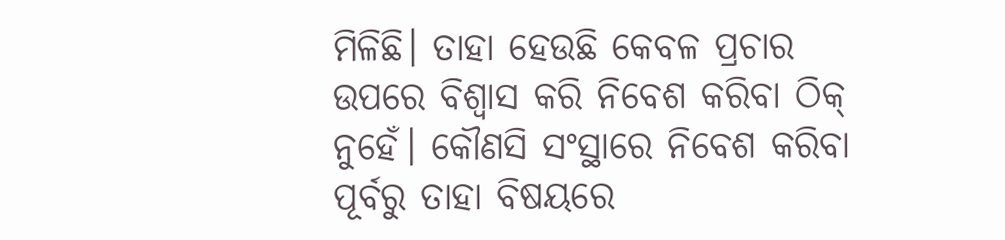ମିଳିଛି। ତାହା ହେଉଛି କେବଳ ପ୍ରଚାର ଉପରେ ବିଶ୍ବାସ କରି ନିବେଶ କରିବା ଠିକ୍ ନୁହେଁ। କୌଣସି ସଂସ୍ଥାରେ ନିବେଶ କରିବା ପୂର୍ବରୁ ତାହା ବିଷୟରେ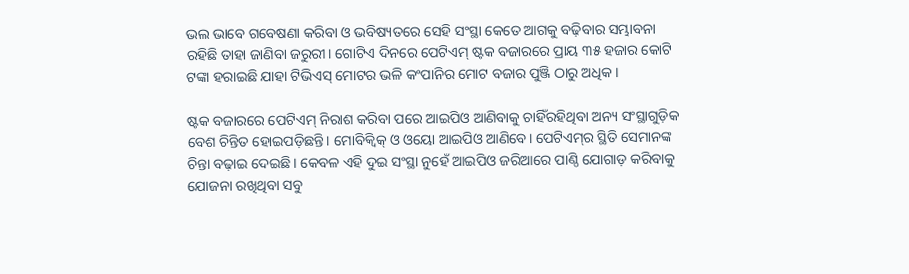ଭଲ ଭାବେ ଗବେଷଣା କରିବା ଓ ଭବିଷ୍ୟତରେ ସେହି ସଂସ୍ଥା କେତେ ଆଗକୁ ବଢ଼ିବାର ସମ୍ଭାବନା ରହିଛି ତାହା ଜାଣିବା ଜରୁରୀ। ଗୋଟିଏ ଦିନରେ ପେଟିଏମ୍ ଷ୍ଟକ ବଜାରରେ ପ୍ରାୟ ୩୫ ହଜାର କୋଟି ଟଙ୍କା ହରାଇଛି ଯାହା ଟିଭିଏସ୍‌ ମୋଟର ଭଳି କଂପାନିର ମୋଟ ବଜାର ପୁଞ୍ଜି ଠାରୁ ଅଧିକ ।

ଷ୍ଟକ ବଜାରରେ ପେଟିଏମ୍ ନିରାଶ କରିବା ପରେ ଆଇପିଓ ଆଣିବାକୁ ଚାହିଁରହିଥିବା ଅନ୍ୟ ସଂସ୍ଥାଗୁଡ଼ିକ ବେଶ ଚିନ୍ତିତ ହୋଇପଡ଼ିଛନ୍ତି। ମୋବିକ୍ବିକ୍ ଓ ଓୟୋ ଆଇପିଓ ଆଣିବେ। ପେଟିଏମ୍‌ର ସ୍ଥିତି ସେମାନଙ୍କ ଚିନ୍ତା ବଢ଼ାଇ ଦେଇଛି। କେବଳ ଏହି ଦୁଇ ସଂସ୍ଥା ନୁହେଁ ଆଇପିଓ ଜରିଆରେ ପାଣ୍ଠି ଯୋଗାଡ଼ କରିବାକୁ ଯୋଜନା ରଖିଥିବା ସବୁ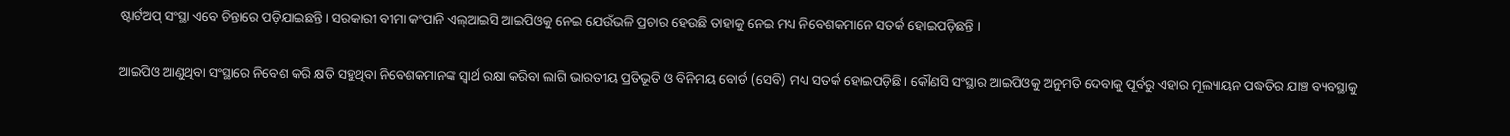ଷ୍ଟାର୍ଟଅପ୍ ସଂସ୍ଥା ଏବେ ଚିନ୍ତାରେ ପଡ଼ିଯାଇଛନ୍ତି। ସରକାରୀ ବୀମା କଂପାନି ଏଲ୍‌ଆଇସି ଆଇପିଓକୁ ନେଇ ଯେଉଁଭଳି ପ୍ରଚାର ହେଉଛି ତାହାକୁ ନେଇ ମଧ୍ୟ ନିବେଶକମାନେ ସତର୍କ ହୋଇପଡ଼ିଛନ୍ତି ।

ଆଇପିଓ ଆଣୁଥିବା ସଂସ୍ଥାରେ ନିବେଶ କରି କ୍ଷତି ସହୁଥିବା ନିବେଶକମାନଙ୍କ ସ୍ବାର୍ଥ ରକ୍ଷା କରିବା ଲାଗି ଭାରତୀୟ ପ୍ରତିଭୂତି ଓ ବିନିମୟ ବୋର୍ଡ (ସେବି) ମଧ୍ୟ ସତର୍କ ହୋଇପଡ଼ିଛି। କୌଣସି ସଂସ୍ଥାର ଆଇପିଓକୁ ଅନୁମତି ଦେବାକୁ ପୂର୍ବରୁ ଏହାର ମୂଲ୍ୟାୟନ ପଦ୍ଧତିର ଯାଞ୍ଚ ବ୍ୟବସ୍ଥାକୁ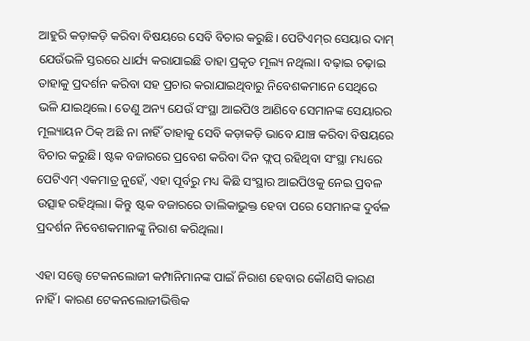ଆହୁରି କଡ଼ାକଡ଼ି କରିବା ବିଷୟରେ ସେବି ବିଚାର କରୁଛି। ପେଟିଏମ୍‌ର ସେୟାର ଦାମ୍ ଯେଉଁଭଳି ସ୍ତରରେ ଧାର୍ଯ୍ୟ କରାଯାଇଛି ତାହା ପ୍ରକୃତ ମୂଲ୍ୟ ନଥିଲା। ବଢ଼ାଇ ଚଢ଼ାଇ ତାହାକୁ ପ୍ରଦର୍ଶନ କରିବା ସହ ପ୍ରଚାର କରାଯାଇଥିବାରୁ ନିବେଶକମାନେ ‌ସେଥିରେ ଭଳି ଯାଇଥିଲେ। ତେଣୁ ଅନ୍ୟ ଯେଉଁ ସଂସ୍ଥା ଆଇପିଓ ଆଣିବେ ସେମାନଙ୍କ ସେୟାରର ମୂଲ୍ୟାୟନ ଠିକ୍ ଅଛି ନା ନାହିଁ ତାହାକୁ ସେବି କଡ଼ାକଡ଼ି ଭାବେ ଯାଞ୍ଚ କରିବା ବିଷୟରେ ବିଚାର କରୁଛି। ଷ୍ଟକ ବଜାରରେ ପ୍ରବେଶ କରିବା ଦିନ ଫ୍ଲପ୍‌ ରହିଥିବା ‌ସଂସ୍ଥା ମଧ୍ୟରେ ପେଟିଏମ୍ ଏକମାତ୍ର ନୁହେଁ, ଏହା ପୂର୍ବରୁ ମଧ୍ୟ କିଛି ସଂସ୍ଥାର ଆଇପିଓକୁ ନେଇ ପ୍ରବଳ ଉତ୍ସାହ ରହିଥିଲା। କିନ୍ତୁ ଷ୍ଟକ ବଜାରରେ ତାଲିକାଭୁକ୍ତ ହେବା ପରେ ସେମାନଙ୍କ ଦୁର୍ବଳ ପ୍ରଦର୍ଶନ ନିବେଶକମାନଙ୍କୁ ନିରାଶ କରିଥିଲା।

ଏହା ସତ୍ତ୍ବେ ଟେକନଲୋଜୀ କମ୍ପାନିମାନଙ୍କ ପାଇଁ ନିରାଶ ହେବାର କୌଣସି କାରଣ ନାହିଁ । କାରଣ ଟେକନଲୋଜୀଭିତ୍ତିକ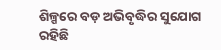ଶିଳ୍ପରେ ବଡ଼ ଅଭିବୃଦ୍ଧିର ସୁଯୋଗ ରହିଛି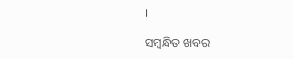।

ସମ୍ବନ୍ଧିତ ଖବର